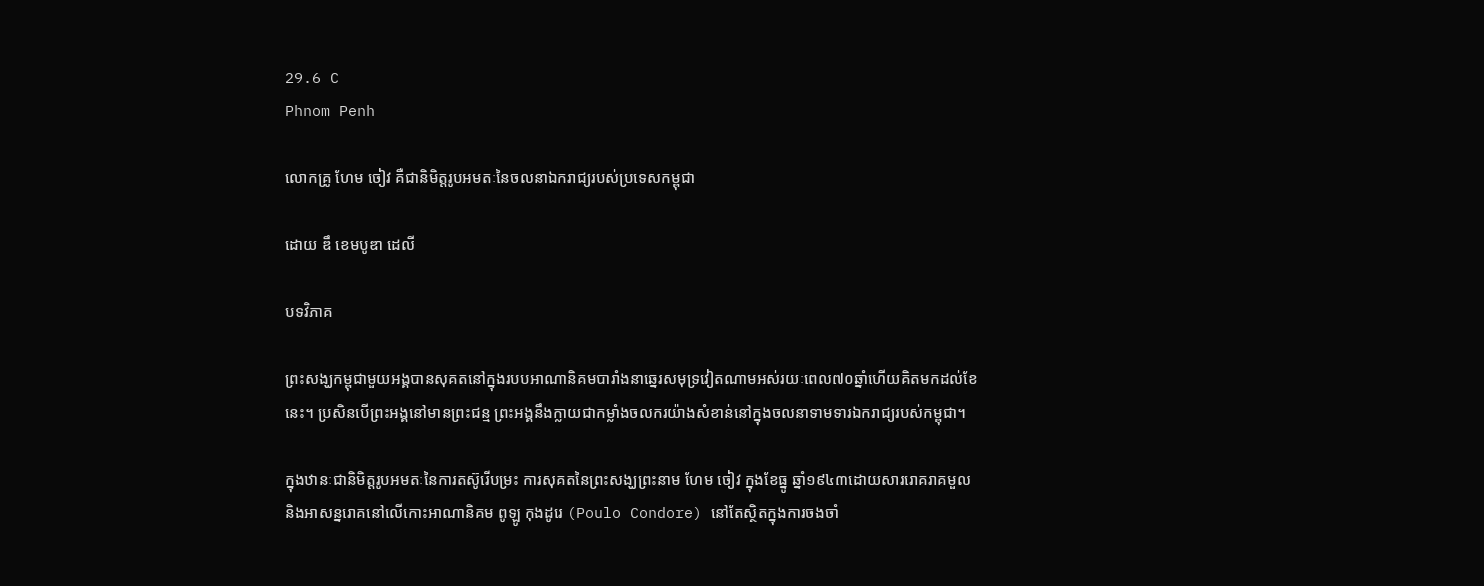29.6 C
Phnom Penh

លោកគ្រូ ហែម ចៀវ គឺជានិមិត្តរូបអមតៈនៃចលនាឯករាជ្យរបស់ប្រទេសកម្ពុជា

ដោយ ឌឹ ខេមបូឌា ដេលី

បទវិភាគ

ព្រះសង្ឃកម្ពុជាមួយអង្គបានសុគតនៅក្នុងរបបអាណានិគមបារាំងនាឆ្នេរសមុទ្រវៀតណាមអស់រយៈពេល៧០ឆ្នាំហើយគិតមកដល់ខែនេះ។ ប្រសិនបើព្រះអង្គនៅមានព្រះជន្ម ព្រះអង្គនឹងក្លាយជាកម្លាំងចលករយ៉ាងសំខាន់នៅក្នុងចលនាទាមទារឯករាជ្យរបស់កម្ពុជា។

ក្នុងឋានៈជានិមិត្តរូបអមតៈនៃការតស៊ូរើបម្រះ ការសុគតនៃព្រះសង្ឃព្រះនាម ហែម ចៀវ ក្នុងខែធ្នូ ឆ្នាំ១៩៤៣ដោយសាររោគរាគមួល និងអាសន្នរោគនៅលើកោះអាណានិគម ពូឡូ កុងដូរេ (Poulo Condore) នៅតែស្ថិតក្នុងការចងចាំ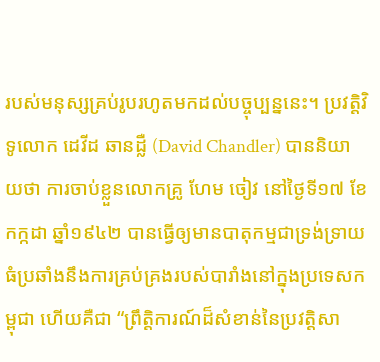របស់មនុស្សគ្រប់រូបរហូតមកដល់បច្ចុប្បន្ននេះ។ ប្រវត្តិវិទូលោក ដេវីដ ឆានដ្លឺ (David Chandler) បាននិយាយថា ការចាប់ខ្លួនលោកគ្រូ ហែម ចៀវ នៅថ្ងៃទី១៧ ខែកក្កដា ឆ្នាំ១៩៤២ បានធ្វើឲ្យមានបាតុកម្មជាទ្រង់ទ្រាយធំប្រឆាំងនឹងការគ្រប់គ្រងរបស់បារាំងនៅក្នុងប្រទេសកម្ពុជា ហើយគឺជា “ព្រឹត្តិការណ៍ដ៏សំខាន់នៃប្រវត្តិសា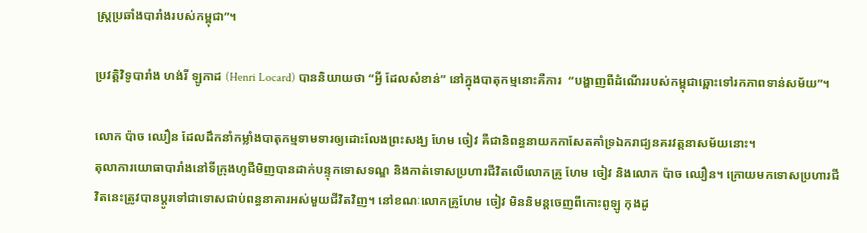ស្ត្រប្រឆាំងបារាំងរបស់កម្ពុជា”។

ប្រវត្តិវិទូបារាំង ហង់រី ឡូកាដ (Henri Locard) បាននិយាយថា “អ្វី ដែលសំខាន់” នៅក្នុងបាតុកម្មនោះគឺការ  “បង្ហាញពីដំណើររបស់កម្ពុជាឆ្ពោះទៅរកភាពទាន់សម័យ”។

លោក ប៉ាច ឈឿន ដែលដឹកនាំកម្លាំងបាតុកម្មទាមទារឲ្យដោះលែងព្រះសង្ឃ ហែម ចៀវ គឺជានិពន្ធនាយកកាសែតគាំទ្រឯករាជ្យនគរវត្តនាសម័យនោះ។
តុលាការយោធាបារាំងនៅទីក្រុងហូជីមិញបានដាក់បន្ទុកទោសទណ្ឌ និងកាត់ទោសប្រហារជីវិតលើលោកគ្រូ ហែម ចៀវ និងលោក ប៉ាច ឈឿន។ ក្រោយមកទោសប្រហារជីវិតនេះត្រូវបានប្តូរទៅជាទោសជាប់ពន្ធនាគារអស់មួយជីវិតវិញ។ នៅខណៈលោកគ្រូហែម ចៀវ មិននិមន្តចេញពីកោះពូឡូ កុងដូ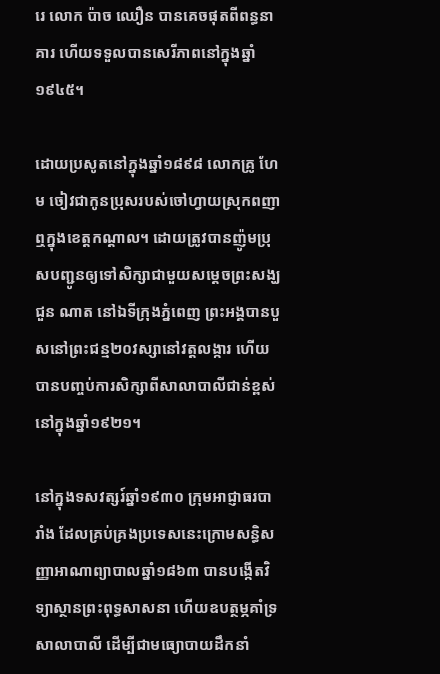រេ លោក ប៉ាច ឈឿន បានគេចផុតពីពន្ធនាគារ ហើយទទួលបានសេរីភាពនៅក្នុងឆ្នាំ១៩៤៥។

ដោយប្រសូតនៅក្នុងឆ្នាំ១៨៩៨ លោកគ្រូ ហែម ចៀវជាកូនប្រុសរបស់ចៅហ្វាយស្រុកពញាឮក្នុងខេត្តកណ្តាល។ ដោយត្រូវបានញ៉ូមប្រុសបញ្ជូនឲ្យទៅសិក្សាជាមួយសម្តេចព្រះសង្ឃ ជួន ណាត នៅឯទីក្រុងភ្នំពេញ ព្រះអង្គបានបួសនៅព្រះជន្ម២០វស្សានៅវត្តលង្ការ ហើយបានបញ្ចប់ការសិក្សាពីសាលាបាលីជាន់ខ្ពស់នៅក្នុងឆ្នាំ១៩២១។

នៅក្នុងទសវត្សរ៍ឆ្នាំ១៩៣០ ក្រុមអាជ្ញាធរបារាំង ដែលគ្រប់គ្រងប្រទេសនេះក្រោមសន្ធិសញ្ញាអាណាព្យាបាលឆ្នាំ១៨៦៣ បានបង្កើតវិទ្យាស្ថានព្រះពុទ្ធសាសនា ហើយឧបត្ថម្ភគាំទ្រសាលាបាលី ដើម្បីជាមធ្យោបាយដឹកនាំ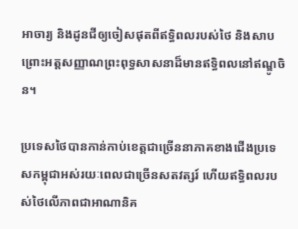អាចារ្យ និងដូនជីឲ្យចៀសផុតពីឥទ្ធិពលរបស់ថៃ និងសាបព្រោះអត្តសញ្ញាណព្រះពុទ្ធសាសនាដ៏មានឥទ្ធិពលនៅឥណ្ឌូចិន។

ប្រទេសថៃបានកាន់កាប់ខេត្តជាច្រើននាភាគខាងជើងប្រទេសកម្ពុជាអស់រយៈពេលជាច្រើនសតវត្សរ៍ ហើយឥទ្ធិពលរបស់ថៃលើភាពជាអាណានិគ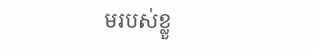មរបស់ខ្លួ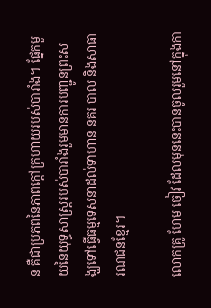ន គឺជាប្រភពនៃភាពក្តៅក្រហាយរបស់បារាំង។ ផ្នែកមួយនៃយុទ្ធសាស្ត្ររបស់បារាំងរួមមានការបញ្ជូនព្រះសង្ឃទៅធ្វើធម្មទេសនាដល់ទាហាន នគរ បាល និងសាធារណជនខ្មែរ។

លោកគ្រូ ហែម ចៀវ ដែលមុននេះបានចូលរួមនៅក្នុងកា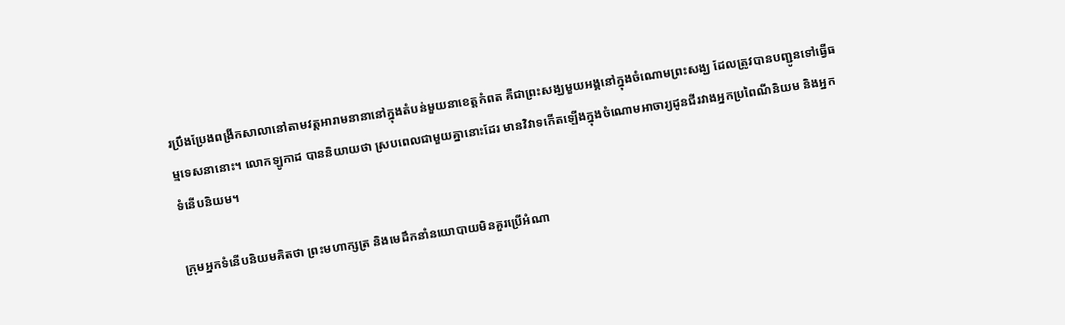រប្រឹងប្រែងពង្រីកសាលានៅតាមវត្តអារាមនានានៅក្នុងតំបន់មួយនាខេត្តកំពត គឺជាព្រះសង្ឃមួយអង្គនៅក្នុងចំណោមព្រះសង្ឃ ដែលត្រូវបានបញ្ជូនទៅធ្វើធម្មទេសនានោះ។ លោកឡូកាដ បាននិយាយថា ស្របពេលជាមួយគ្នានោះដែរ មានវិវាទកើតឡើងក្នុងចំណោមអាចារ្យដូនជីរវាងអ្នកប្រពៃណីនិយម និងអ្នកទំនើបនិយម។

ក្រុមអ្នកទំនើបនិយមគិតថា ព្រះមហាក្សត្រ និងមេដឹកនាំនយោបាយមិនគួរប្រើអំណា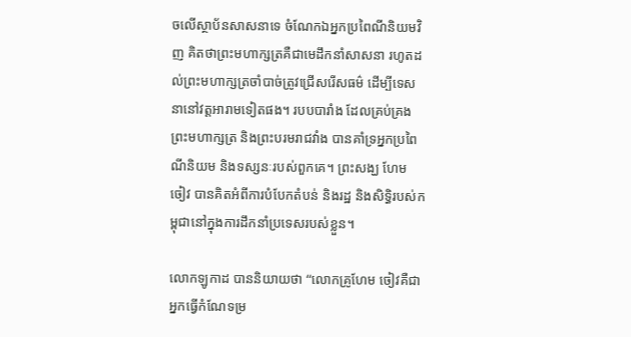ចលើស្ថាប័នសាសនាទេ ចំណែកឯអ្នកប្រពៃណីនិយមវិញ គិតថាព្រះមហាក្សត្រគឺជាមេដឹកនាំសាសនា រហូតដល់ព្រះមហាក្សត្រចាំបាច់ត្រូវជ្រើសរើសធម៌ ដើម្បីទេសនានៅវត្តអារាមទៀតផង។ របបបារាំង ដែលគ្រប់គ្រងព្រះមហាក្សត្រ និងព្រះបរមរាជវាំង បានគាំទ្រអ្នកប្រពៃណីនិយម និងទស្សនៈរបស់ពួកគេ។ ព្រះសង្ឃ ហែម ចៀវ បានគិតអំពីការបំបែកតំបន់ និងរដ្ឋ និងសិទ្ធិរបស់កម្ពុជានៅក្នុងការដឹកនាំប្រទេសរបស់ខ្លួន។

លោកឡូកាដ បាននិយាយថា “លោកគ្រូហែម ចៀវគឺជា អ្នកធ្វើកំណែទម្រ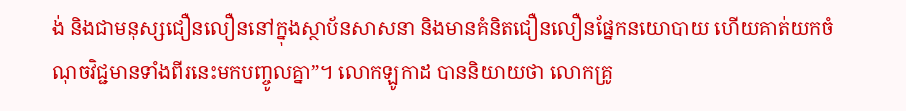ង់ និងជាមនុស្សជឿនលឿននៅក្នុងស្ថាប័នសាសនា និងមានគំនិតជឿនលឿនផ្នែកនយោបាយ ហើយគាត់យកចំណុចវិជ្ជមានទាំងពីរនេះមកបញ្ចូលគ្នា”។ លោកឡូកាដ បាននិយាយថា លោកគ្រូ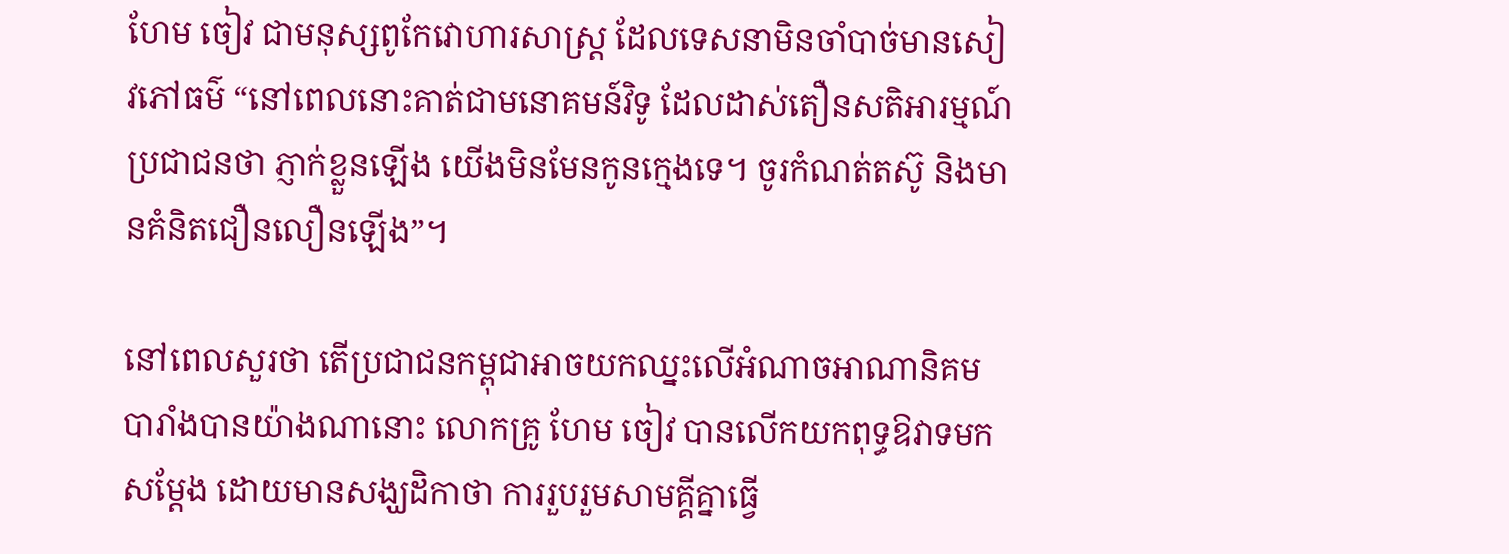ហែម ចៀវ ជាមនុស្សពូកែវោហារសាស្ត្រ ដែលទេសនាមិនចាំបាច់មានសៀវភៅធម៌ “នៅពេលនោះគាត់ជាមនោគមន៍វិទូ ដែលដាស់តឿនសតិអារម្មណ៍ប្រជាជនថា ភ្ញាក់ខ្លួនឡើង យើងមិនមែនកូនក្មេងទេ។ ចូរកំណត់តស៊ូ និងមានគំនិតជឿនលឿនឡើង”។

នៅពេលសួរថា តើប្រជាជនកម្ពុជាអាចយកឈ្នះលើអំណាចអាណានិគមបារាំងបានយ៉ាងណានោះ លោកគ្រូ ហែម ចៀវ បានលើកយកពុទ្ធឱវាទមកសម្តែង ដោយមានសង្ឃដិកាថា ការរួបរួមសាមគ្គីគ្នាធ្វើ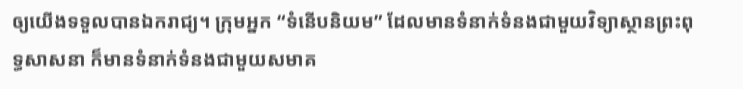ឲ្យយើងទទួលបានឯករាជ្យ។ ក្រុមអ្នក “ទំនើបនិយម” ដែលមានទំនាក់ទំនងជាមួយវិទ្យាស្ថានព្រះពុទ្ធសាសនា ក៏មានទំនាក់ទំនងជាមួយសមាគ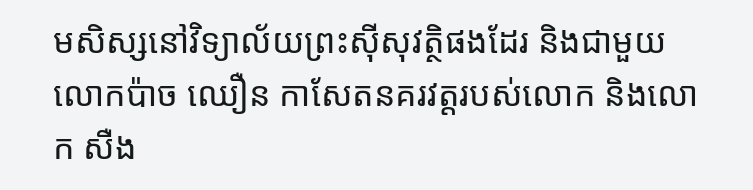មសិស្សនៅវិទ្យាល័យព្រះស៊ីសុវត្ថិផងដែរ និងជាមួយលោកប៉ាច ឈឿន កាសែតនគរវត្តរបស់លោក និងលោក សឺង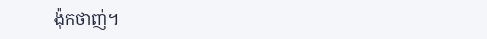ង៉ុកថាញ់។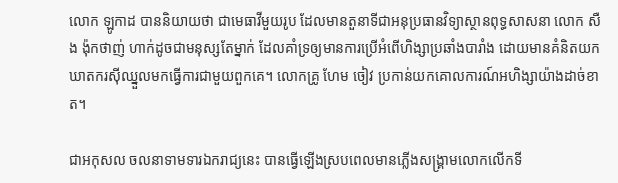លោក ឡូកាដ បាននិយាយថា ជាមេធាវីមួយរូប ដែលមានតួនាទីជាអនុប្រធានវិទ្យាស្ថានពុទ្ធសាសនា លោក សឺង ង៉ុកថាញ់ ហាក់ដូចជាមនុស្សតែម្នាក់ ដែលគាំទ្រឲ្យមានការប្រើអំពើហិង្សាប្រឆាំងបារាំង ដោយមានគំនិតយកឃាតករស៊ីឈ្នួលមកធ្វើការជាមួយពួកគេ។ លោកគ្រូ ហែម ចៀវ ប្រកាន់យកគោលការណ៍អហិង្សាយ៉ាងដាច់ខាត។

ជាអកុសល ចលនាទាមទារឯករាជ្យនេះ បានធ្វើឡើងស្របពេលមានភ្លើងសង្គ្រាមលោកលើកទី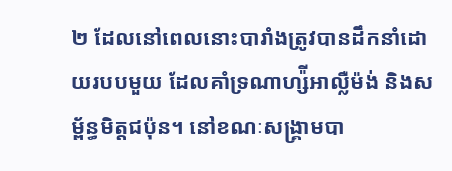២ ដែលនៅពេលនោះបារាំងត្រូវបានដឹកនាំដោយរបបមួយ ដែលគាំទ្រណាហ្ស៉ីអាល្លឺម៉ង់ និងសម្ព័ន្ធមិត្តជប៉ុន។ នៅខណៈសង្គ្រាមបា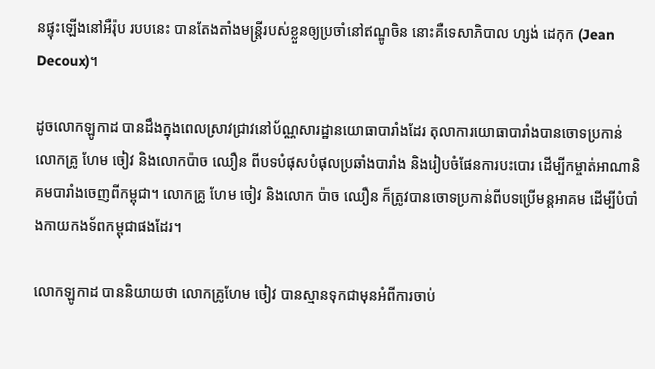នផ្ទុះឡើងនៅអឺរ៉ុប របបនេះ បានតែងតាំងមន្ត្រីរបស់ខ្លួនឲ្យប្រចាំនៅឥណ្ឌូចិន នោះគឺទេសាភិបាល ហ្សង់ ដេកុក (Jean Decoux)។

ដូចលោកឡូកាដ បានដឹងក្នុងពេលស្រាវជ្រាវនៅប័ណ្ណសារដ្ឋានយោធាបារាំងដែរ តុលាការយោធាបារាំងបានចោទប្រកាន់លោកគ្រូ ហែម ចៀវ និងលោកប៉ាច ឈឿន ពីបទបំផុសបំផុលប្រឆាំងបារាំង និងរៀបចំផែនការបះបោរ ដើម្បីកម្ចាត់អាណានិគមបារាំងចេញពីកម្ពុជា។ លោកគ្រូ ហែម ចៀវ និងលោក ប៉ាច ឈឿន ក៏ត្រូវបានចោទប្រកាន់ពីបទប្រើមន្តអាគម ដើម្បីបំបាំងកាយកងទ័ពកម្ពុជាផងដែរ។

លោកឡូកាដ បាននិយាយថា លោកគ្រូហែម ចៀវ បានស្មានទុកជាមុនអំពីការចាប់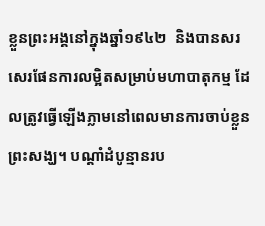ខ្លួនព្រះអង្គនៅក្នុងឆ្នាំ១៩៤២  និងបានសរសេរផែនការលម្អិតសម្រាប់មហាបាតុកម្ម ដែលត្រូវធ្វើឡើងភ្លាមនៅពេលមានការចាប់ខ្លួនព្រះសង្ឃ។ បណ្តាំដំបូន្មានរប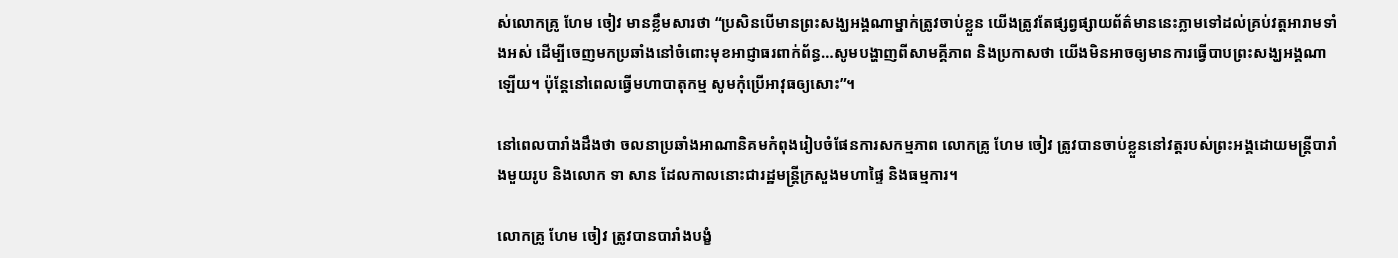ស់លោកគ្រូ ហែម ចៀវ មានខ្លឹមសារថា “ប្រសិនបើមានព្រះសង្ឃអង្គណាម្នាក់ត្រូវចាប់ខ្លួន យើងត្រូវតែផ្សព្វផ្សាយព័ត៌មាននេះភ្លាមទៅដល់គ្រប់វត្តអារាមទាំងអស់ ដើម្បីចេញមកប្រឆាំងនៅចំពោះមុខអាជ្ញាធរពាក់ព័ន្ធ…សូមបង្ហាញពីសាមគ្គីភាព និងប្រកាសថា យើងមិនអាចឲ្យមានការធ្វើបាបព្រះសង្ឃអង្គណាឡើយ។ ប៉ុន្តែនៅពេលធ្វើមហាបាតុកម្ម សូមកុំប្រើអាវុធឲ្យសោះ”។

នៅពេលបារាំងដឹងថា ចលនាប្រឆាំងអាណានិគមកំពុងរៀបចំផែនការសកម្មភាព លោកគ្រូ ហែម ចៀវ ត្រូវបានចាប់ខ្លួននៅវត្តរបស់ព្រះអង្គដោយមន្ត្រីបារាំងមួយរូប និងលោក ទា សាន ដែលកាលនោះជារដ្ឋមន្ត្រីក្រសួងមហាផ្ទៃ និងធម្មការ។

លោកគ្រូ ហែម ចៀវ ត្រូវបានបារាំងបង្ខំ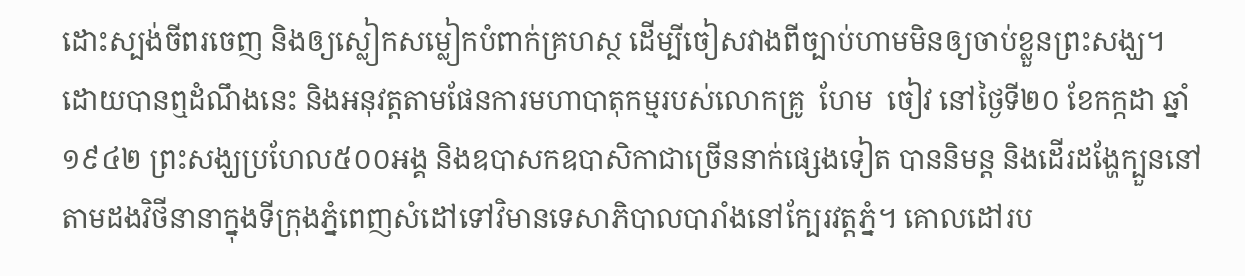ដោះស្បង់ចីពរចេញ និងឲ្យស្លៀកសម្លៀកបំពាក់គ្រហស្ថ ដើម្បីចៀសវាងពីច្បាប់ហាមមិនឲ្យចាប់ខ្លួនព្រះសង្ឃ។
ដោយបានឮដំណឹងនេះ និងអនុវត្តតាមផែនការមហាបាតុកម្មរបស់លោកគ្រូ  ហែម  ចៀវ នៅថ្ងៃទី២០ ខែកក្កដា ឆ្នាំ១៩៤២ ព្រះសង្ឃប្រហែល៥០០អង្គ និងឧបាសកឧបាសិកាជាច្រើននាក់ផ្សេងទៀត បាននិមន្ត និងដើរដង្ហែក្បួននៅតាមដងវិថីនានាក្នុងទីក្រុងភ្នំពេញសំដៅទៅវិមានទេសាភិបាលបារាំងនៅក្បែរវត្តភ្នំ។ គោលដៅរប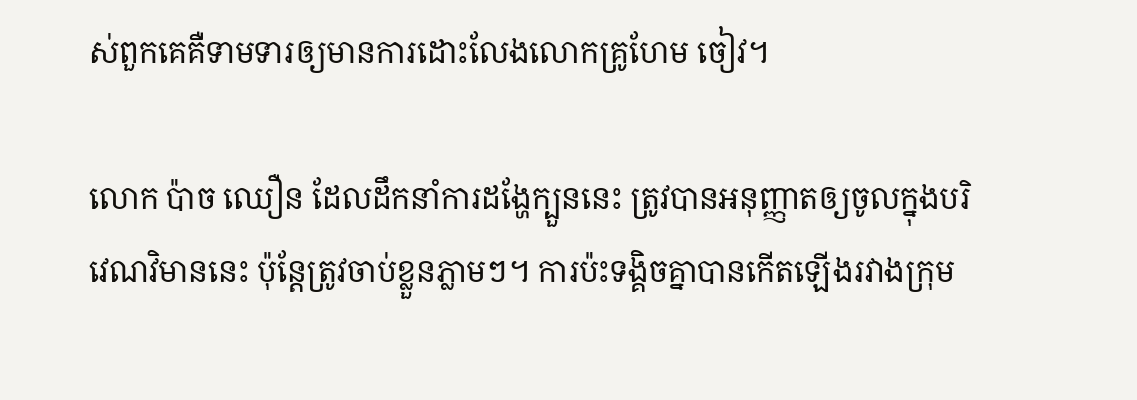ស់ពួកគេគឺទាមទារឲ្យមានការដោះលែងលោកគ្រូហែម ចៀវ។

លោក ប៉ាច ឈឿន ដែលដឹកនាំការដង្ហែក្បួននេះ ត្រូវបានអនុញ្ញាតឲ្យចូលក្នុងបរិវេណវិមាននេះ ប៉ុន្តែត្រូវចាប់ខ្លួនភ្លាមៗ។ ការប៉ះទង្គិចគ្នាបានកើតឡើងរវាងក្រុម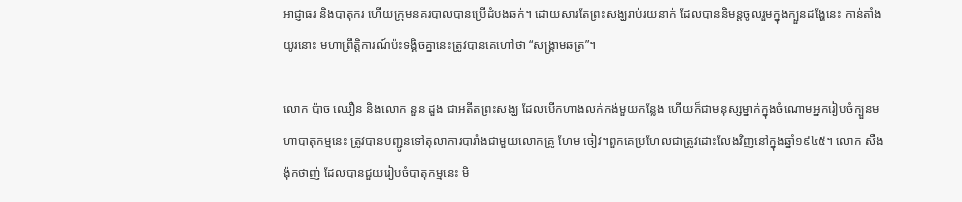អាជ្ញាធរ និងបាតុករ ហើយក្រុមនគរបាលបានប្រើដំបងឆក់។ ដោយសារតែព្រះសង្ឃរាប់រយនាក់ ដែលបាននិមន្តចូលរួមក្នុងក្បួនដង្ហែនេះ កាន់តាំងយូរនោះ មហាព្រឹត្តិការណ៍ប៉ះទង្គិចគ្នានេះត្រូវបានគេហៅថា “សង្គ្រាមឆត្រ”។

លោក ប៉ាច ឈឿន និងលោក នួន ដួង ជាអតីតព្រះសង្ឃ ដែលបើកហាងលក់កង់មួយកន្លែង ហើយក៏ជាមនុស្សម្នាក់ក្នុងចំណោមអ្នករៀបចំក្បួនមហាបាតុកម្មនេះ ត្រូវបានបញ្ជូនទៅតុលាការបារាំងជាមួយលោកគ្រូ ហែម ចៀវ។ពួកគេប្រហែលជាត្រូវដោះលែងវិញនៅក្នុងឆ្នាំ១៩៤៥។ លោក សឺង ង៉ុកថាញ់ ដែលបានជួយរៀបចំបាតុកម្មនេះ មិ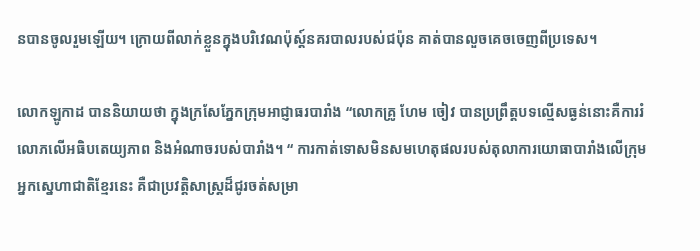នបានចូលរួមឡើយ។ ក្រោយពីលាក់ខ្លួនក្នុងបរិវេណប៉ុស្ត៍នគរបាលរបស់ជប៉ុន គាត់បានលួចគេចចេញពីប្រទេស។

លោកឡូកាដ បាននិយាយថា ក្នុងក្រសែភ្នែកក្រុមអាជ្ញាធរបារាំង “លោកគ្រូ ហែម ចៀវ បានប្រព្រឹត្តបទល្មើសធ្ងន់នោះគឺការរំលោភលើអធិបតេយ្យភាព និងអំណាចរបស់បារាំង។ “ ការកាត់ទោសមិនសមហេតុផលរបស់តុលាការយោធាបារាំងលើក្រុមអ្នកស្នេហាជាតិខ្មែរនេះ គឺជាប្រវត្តិសាស្ត្រដ៏ជូរចត់សម្រា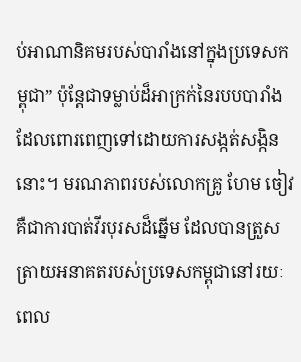ប់អាណានិគមរបស់បារាំងនៅក្នុងប្រទេសកម្ពុជា” ប៉ុន្តែជាទម្លាប់ដ៏អាក្រក់នៃរបបបារាំង ដែលពោរពេញទៅដោយការសង្កត់សង្កិននោះ។ មរណភាពរបស់លោកគ្រូ ហែម ចៀវ គឺជាការបាត់វីរបុរសដ៏ឆ្នើម ដែលបានត្រួសត្រាយអនាគតរបស់ប្រទេសកម្ពុជានៅរយៈពេល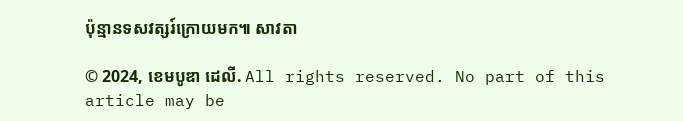ប៉ុន្មានទសវត្សរ៍ក្រោយមក៕ សាវតា

© 2024, ខេមបូឌា ដេលី. All rights reserved. No part of this article may be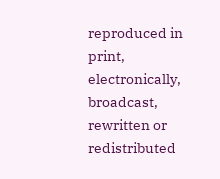reproduced in print, electronically, broadcast, rewritten or redistributed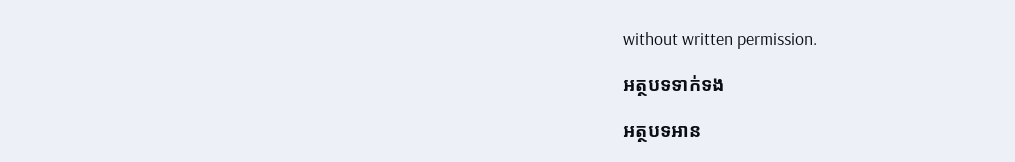without written permission.

អត្ថបទទាក់ទង

អត្ថបទអាន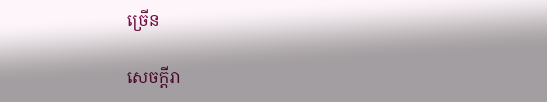ច្រើន

សេចក្ដីរា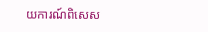យការណ៍ពិសេស